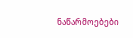ნაწარმოებები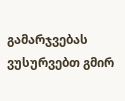გამარჯვებას ვუსურვებთ გმირ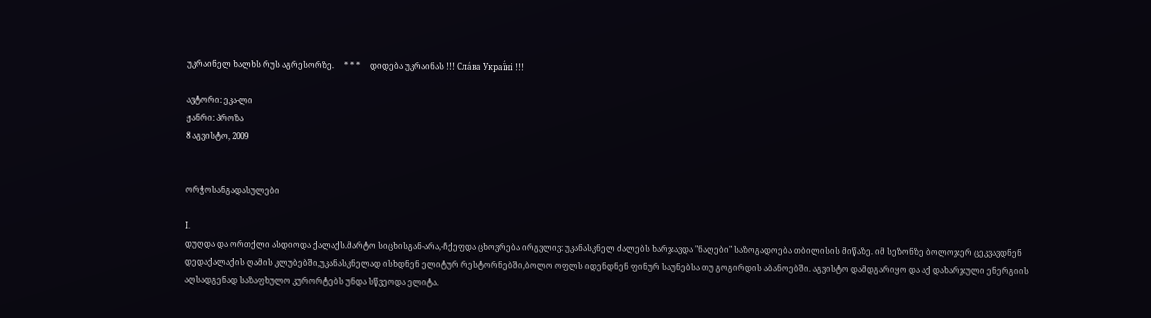უკრაინელ ხალხს რუს აგრესორზე.     * * *     დიდება უკრაინას !!! Сла́ва Украї́ні !!!

ავტორი: ეკა-ლი
ჟანრი: პროზა
8 აგვისტო, 2009


ორჭოსანგადასულები

I.
დუღდა და ორთქლი ასდიოდა ქალაქს.მარტო სიცხისგან-არა,-ჩქეფდა ცხოვრება ირგვლივ: უკანასკნელ ძალებს ხარჯავდა "ნაღები" საზოგადოება თბილისის მიწაზე. იმ სეზონზე ბოლოჯერ ცეკვავდნენ დედაქალაქის ღამის კლუბებში,უკანასკნელად ისხდნენ ელიტურ რესტორნებში,ბოლო ოფლს იდენდნენ ფინურ საუნებსა თუ გოგირდის აბანოებში. აგვისტო დამდგარიყო და აქ დახარჯული ენერგიის აღსადგენად საზაფხულო კურორტებს უნდა სწვეოდა ელიტა.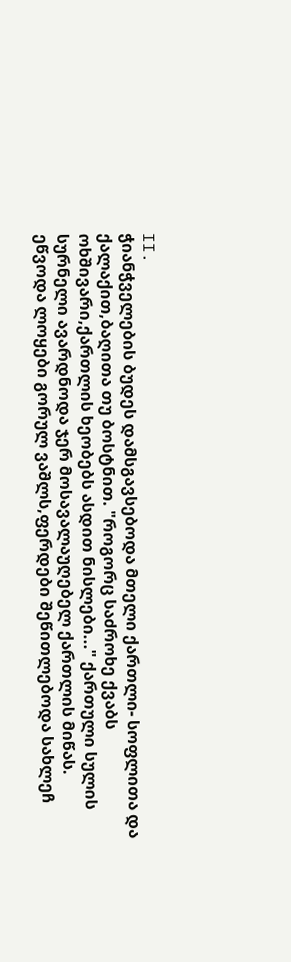II.
ჭიანჭველების ბუდეს დამსგავსებოდა მთელი ქართლი- სოფლითა და ქალაქით,ბაღითა თუ ბოსტნით. "როგორც საძროხე ქვაბს ოხშივარი,ქართლის ხეობებს ასდით ნისლები..." ქართული სულის სურნელი ავარდნოდა ჯერ მოსავალაუღებელ ქართლის მიწას. ეწვოდა ლოყები გორულ ვაშლს,ფერდები შეწითლებოდა სახლეჩ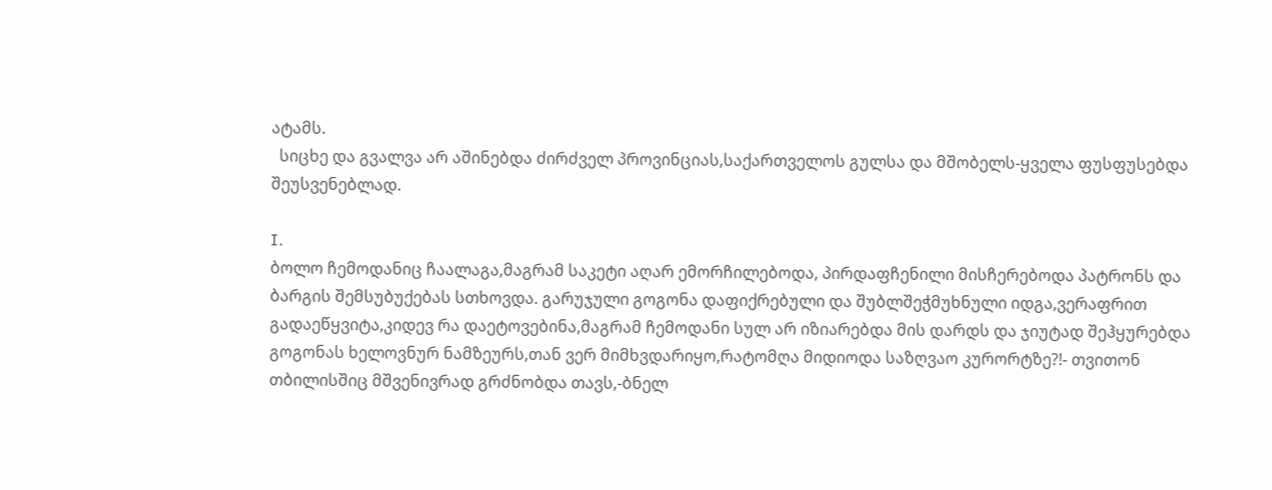ატამს.
  სიცხე და გვალვა არ აშინებდა ძირძველ პროვინციას,საქართველოს გულსა და მშობელს-ყველა ფუსფუსებდა შეუსვენებლად.

I.
ბოლო ჩემოდანიც ჩაალაგა,მაგრამ საკეტი აღარ ემორჩილებოდა, პირდაფჩენილი მისჩერებოდა პატრონს და ბარგის შემსუბუქებას სთხოვდა. გარუჯული გოგონა დაფიქრებული და შუბლშეჭმუხნული იდგა,ვერაფრით გადაეწყვიტა,კიდევ რა დაეტოვებინა,მაგრამ ჩემოდანი სულ არ იზიარებდა მის დარდს და ჯიუტად შეჰყურებდა გოგონას ხელოვნურ ნამზეურს,თან ვერ მიმხვდარიყო,რატომღა მიდიოდა საზღვაო კურორტზე?!- თვითონ თბილისშიც მშვენივრად გრძნობდა თავს,-ბნელ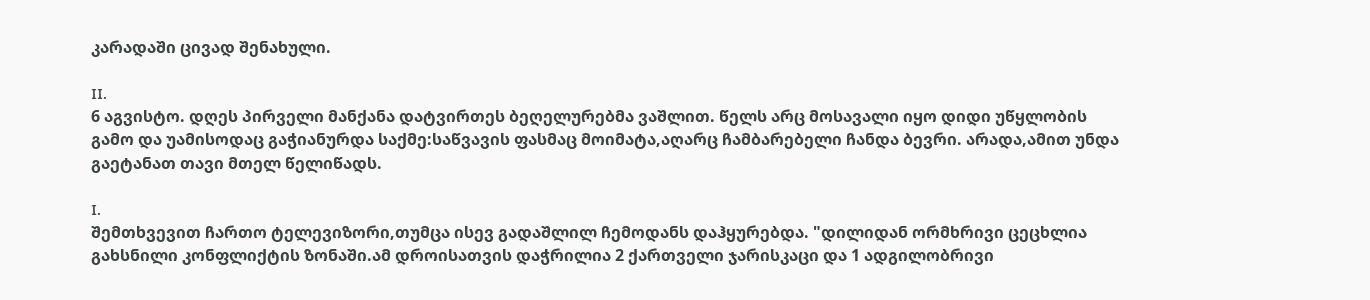კარადაში ცივად შენახული.

II.
6 აგვისტო. დღეს პირველი მანქანა დატვირთეს ბეღელურებმა ვაშლით. წელს არც მოსავალი იყო დიდი უწყლობის გამო და უამისოდაც გაჭიანურდა საქმე:საწვავის ფასმაც მოიმატა,აღარც ჩამბარებელი ჩანდა ბევრი. არადა,ამით უნდა გაეტანათ თავი მთელ წელიწადს.

I.
შემთხვევით ჩართო ტელევიზორი,თუმცა ისევ გადაშლილ ჩემოდანს დაჰყურებდა. "დილიდან ორმხრივი ცეცხლია გახსნილი კონფლიქტის ზონაში.ამ დროისათვის დაჭრილია 2 ქართველი ჯარისკაცი და 1 ადგილობრივი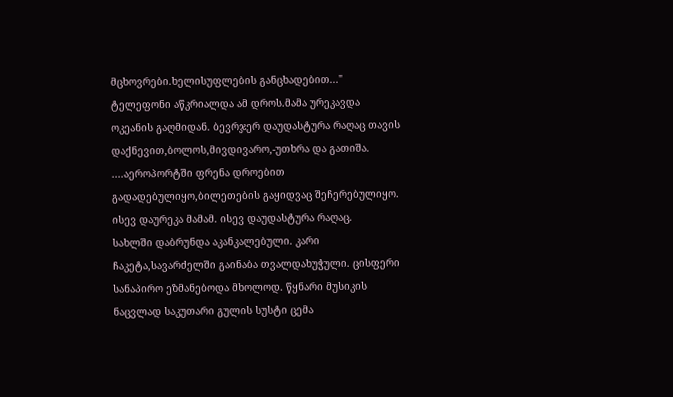მცხოვრები.ხელისუფლების განცხადებით..."
ტელეფონი აწკრიალდა ამ დროს.მამა ურეკავდა ოკეანის გაღმიდან. ბევრჯერ დაუდასტურა რაღაც თავის დაქნევით,ბოლოს,მივდივარო,-უთხრა და გათიშა.
....აეროპორტში ფრენა დროებით გადადებულიყო,ბილეთების გაყიდვაც შეჩერებულიყო.
ისევ დაურეკა მამამ. ისევ დაუდასტურა რაღაც.
სახლში დაბრუნდა აკანკალებული. კარი ჩაკეტა,სავარძელში გაინაბა თვალდახუჭული. ცისფერი სანაპირო ეზმანებოდა მხოლოდ. წყნარი მუსიკის ნაცვლად საკუთარი გულის სუსტი ცემა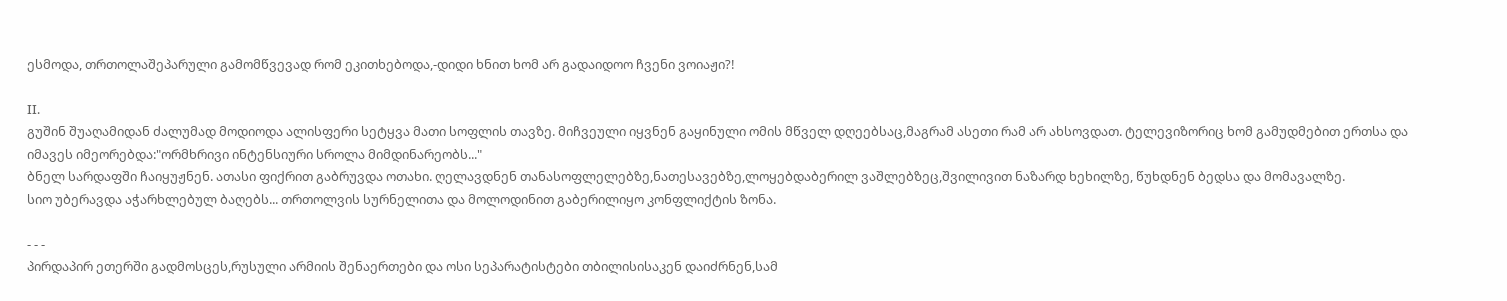ესმოდა, თრთოლაშეპარული გამომწვევად რომ ეკითხებოდა,-დიდი ხნით ხომ არ გადაიდოო ჩვენი ვოიაჟი?!

II.
გუშინ შუაღამიდან ძალუმად მოდიოდა ალისფერი სეტყვა მათი სოფლის თავზე. მიჩვეული იყვნენ გაყინული ომის მწველ დღეებსაც,მაგრამ ასეთი რამ არ ახსოვდათ. ტელევიზორიც ხომ გამუდმებით ერთსა და იმავეს იმეორებდა:"ორმხრივი ინტენსიური სროლა მიმდინარეობს..."
ბნელ სარდაფში ჩაიყუჟნენ. ათასი ფიქრით გაბრუვდა ოთახი. ღელავდნენ თანასოფლელებზე,ნათესავებზე,ლოყებდაბერილ ვაშლებზეც,შვილივით ნაზარდ ხეხილზე, წუხდნენ ბედსა და მომავალზე.
სიო უბერავდა აჭარხლებულ ბაღებს... თრთოლვის სურნელითა და მოლოდინით გაბერილიყო კონფლიქტის ზონა.

- - -
პირდაპირ ეთერში გადმოსცეს,რუსული არმიის შენაერთები და ოსი სეპარატისტები თბილისისაკენ დაიძრნენ,სამ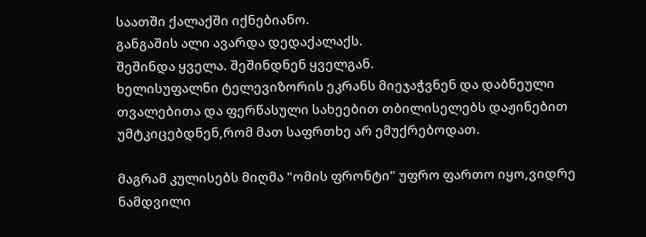საათში ქალაქში იქნებიანო.
განგაშის ალი ავარდა დედაქალაქს.
შეშინდა ყველა. შეშინდნენ ყველგან.
ხელისუფალნი ტელევიზორის ეკრანს მიეჯაჭვნენ და დაბნეული თვალებითა და ფერწასული სახეებით თბილისელებს დაჟინებით უმტკიცებდნენ,რომ მათ საფრთხე არ ემუქრებოდათ.

მაგრამ კულისებს მიღმა "ომის ფრონტი" უფრო ფართო იყო,ვიდრე ნამდვილი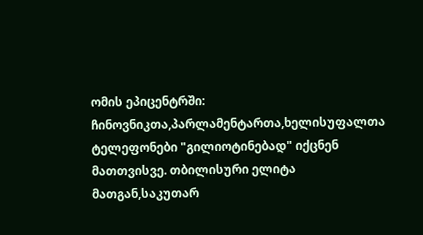ომის ეპიცენტრში: ჩინოვნიკთა,პარლამენტართა,ხელისუფალთა ტელეფონები "გილიოტინებად" იქცნენ მათთვისვე. თბილისური ელიტა მათგან,საკუთარ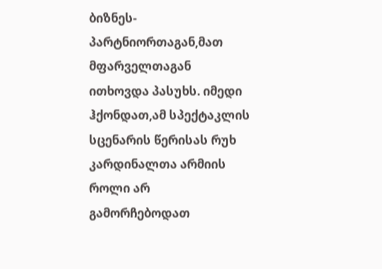ბიზნეს-პარტნიორთაგან,მათ მფარველთაგან ითხოვდა პასუხს. იმედი ჰქონდათ,ამ სპექტაკლის სცენარის წერისას რუხ კარდინალთა არმიის როლი არ გამორჩებოდათ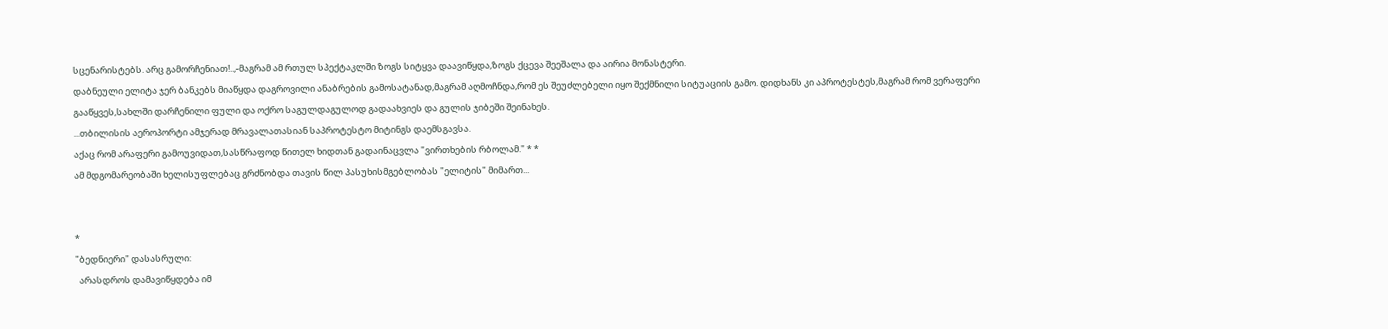სცენარისტებს. არც გამორჩენიათ!..,-მაგრამ ამ რთულ სპექტაკლში ზოგს სიტყვა დაავიწყდა,ზოგს ქცევა შეეშალა და აირია მონასტერი.
დაბნეული ელიტა ჯერ ბანკებს მიაწყდა დაგროვილი ანაბრების გამოსატანად,მაგრამ აღმოჩნდა,რომ ეს შეუძლებელი იყო შექმნილი სიტუაციის გამო. დიდხანს კი აპროტესტეს,მაგრამ რომ ვერაფერი გააწყვეს,სახლში დარჩენილი ფული და ოქრო საგულდაგულოდ გადაახვიეს და გულის ჯიბეში შეინახეს.
...თბილისის აეროპორტი ამჯერად მრავალათასიან საპროტესტო მიტინგს დაემსგავსა.
აქაც რომ არაფერი გამოუვიდათ,სასწრაფოდ წითელ ხიდთან გადაინაცვლა "ვირთხების რბოლამ." * *
ამ მდგომარეობაში ხელისუფლებაც გრძნობდა თავის წილ პასუხისმგებლობას "ელიტის" მიმართ...


*
"ბედნიერი" დასასრული:
  არასდროს დამავიწყდება იმ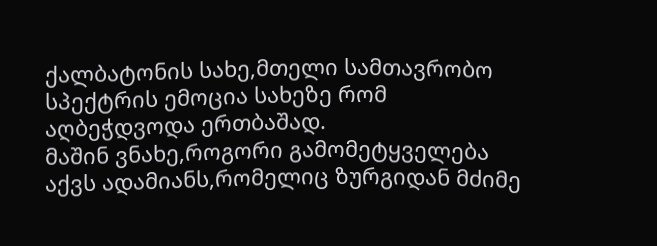ქალბატონის სახე,მთელი სამთავრობო სპექტრის ემოცია სახეზე რომ აღბეჭდვოდა ერთბაშად.
მაშინ ვნახე,როგორი გამომეტყველება აქვს ადამიანს,რომელიც ზურგიდან მძიმე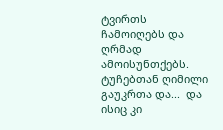ტვირთს ჩამოიღებს და ღრმად ამოისუნთქებს.
ტუჩებთან ღიმილი გაუკრთა და...  და ისიც კი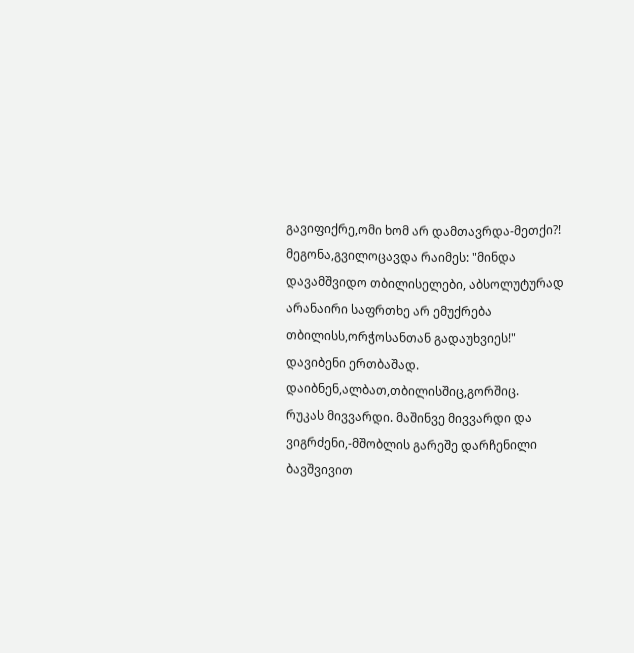გავიფიქრე,ომი ხომ არ დამთავრდა-მეთქი?!
მეგონა,გვილოცავდა რაიმეს: "მინდა დავამშვიდო თბილისელები, აბსოლუტურად არანაირი საფრთხე არ ემუქრება თბილისს,ორჭოსანთან გადაუხვიეს!"
დავიბენი ერთბაშად. დაიბნენ,ალბათ,თბილისშიც,გორშიც.
რუკას მივვარდი. მაშინვე მივვარდი და ვიგრძენი,-მშობლის გარეშე დარჩენილი ბავშვივით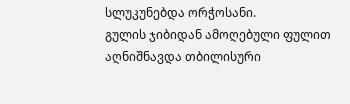სლუკუნებდა ორჭოსანი.
გულის ჯიბიდან ამოღებული ფულით აღნიშნავდა თბილისური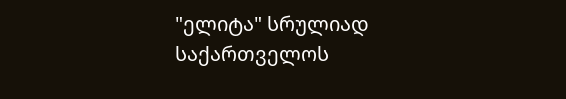"ელიტა" სრულიად საქართველოს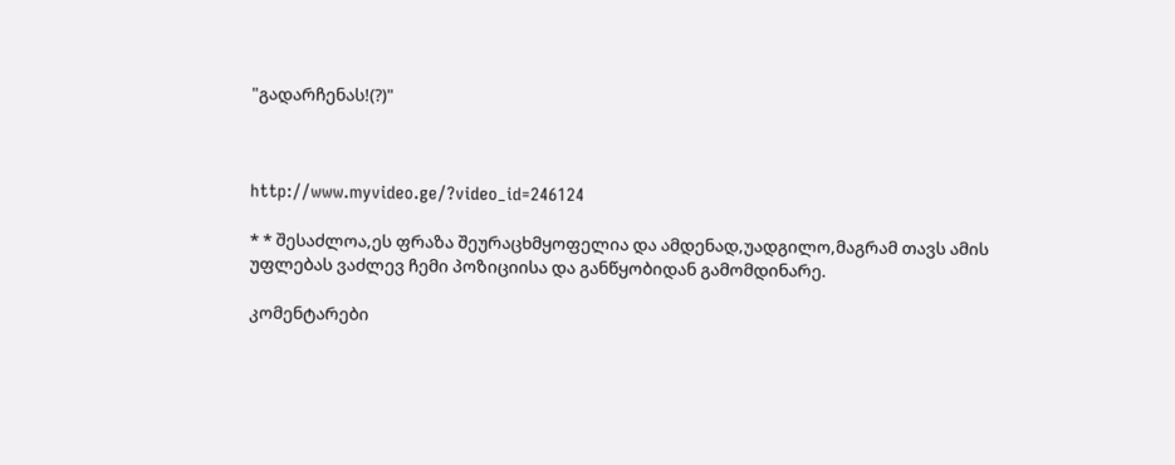"გადარჩენას!(?)"



http://www.myvideo.ge/?video_id=246124

* * შესაძლოა,ეს ფრაზა შეურაცხმყოფელია და ამდენად,უადგილო,მაგრამ თავს ამის უფლებას ვაძლევ ჩემი პოზიციისა და განწყობიდან გამომდინარე.

კომენტარები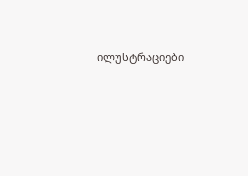ილუსტრაციები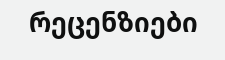რეცენზიები